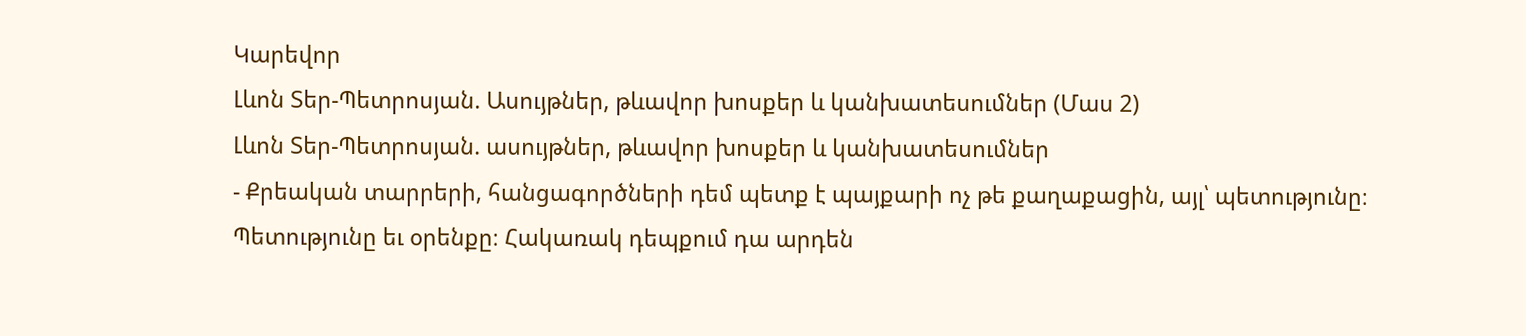Կարեվոր
Լևոն Տեր-Պետրոսյան. Ասույթներ, թևավոր խոսքեր և կանխատեսումներ (Մաս 2)
Լևոն Տեր-Պետրոսյան. ասույթներ, թևավոր խոսքեր և կանխատեսումներ
- Քրեական տարրերի, հանցագործների դեմ պետք է պայքարի ոչ թե քաղաքացին, այլ՝ պետությունը։ Պետությունը եւ օրենքը։ Հակառակ դեպքում դա արդեն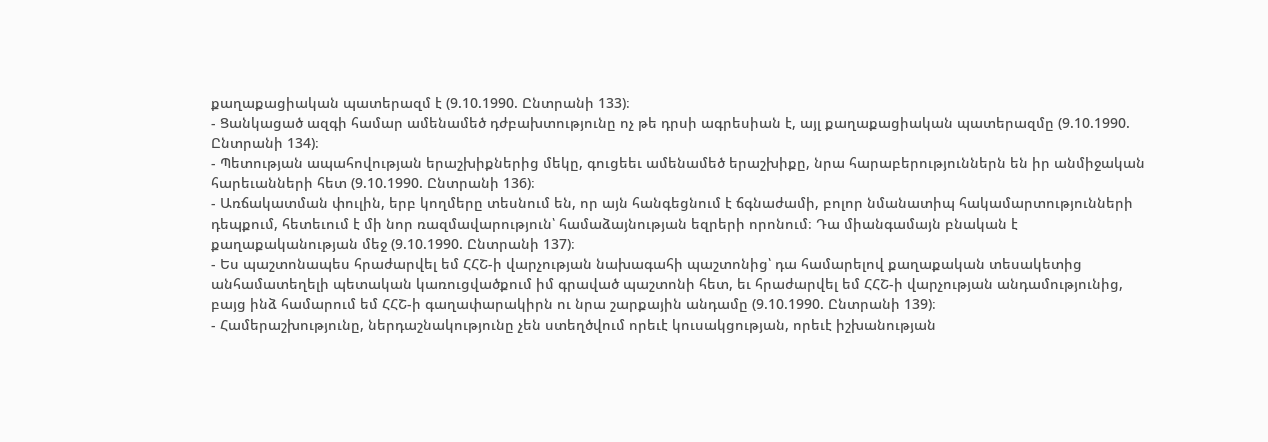քաղաքացիական պատերազմ է (9.10.1990. Ընտրանի 133)։
- Ցանկացած ազգի համար ամենամեծ դժբախտությունը ոչ թե դրսի ագրեսիան է, այլ քաղաքացիական պատերազմը (9.10.1990. Ընտրանի 134)։
- Պետության ապահովության երաշխիքներից մեկը, գուցեեւ ամենամեծ երաշխիքը, նրա հարաբերություններն են իր անմիջական հարեւանների հետ (9.10.1990. Ընտրանի 136)։
- Առճակատման փուլին, երբ կողմերը տեսնում են, որ այն հանգեցնում է ճգնաժամի, բոլոր նմանատիպ հակամարտությունների դեպքում, հետեւում է մի նոր ռազմավարություն՝ համաձայնության եզրերի որոնում։ Դա միանգամայն բնական է քաղաքականության մեջ (9.10.1990. Ընտրանի 137)։
- Ես պաշտոնապես հրաժարվել եմ ՀՀՇ-ի վարչության նախագահի պաշտոնից՝ դա համարելով քաղաքական տեսակետից անհամատեղելի պետական կառուցվածքում իմ գրաված պաշտոնի հետ, եւ հրաժարվել եմ ՀՀՇ-ի վարչության անդամությունից, բայց ինձ համարում եմ ՀՀՇ-ի գաղափարակիրն ու նրա շարքային անդամը (9.10.1990. Ընտրանի 139)։
- Համերաշխությունը, ներդաշնակությունը չեն ստեղծվում որեւէ կուսակցության, որեւէ իշխանության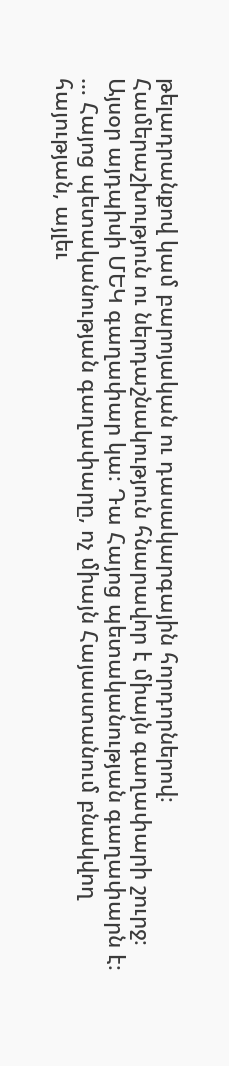թելադրանքով կամ բարոյական ու դասակարգային հորդորներով։ Համերաշխություն ու ներդաշնակություն հնարավոր է միայն գաղափարի շուրջ։ Այսօր այդպիսի ՄԵԿ գաղափար կա։ Դա Հայոց պետականության գաղափարն է։ … Հայոց պետականության գաղափարը, ոչ միայն Հայաստանում բնակվող հայության, այլեւ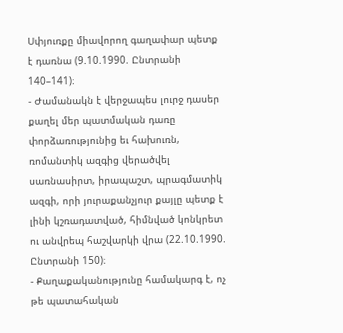Սփյուռքը միավորող գաղափար պետք է դառնա (9.10.1990. Ընտրանի 140–141)։
- Ժամանակն է վերջապես լուրջ դասեր քաղել մեր պատմական դառը փորձառությունից եւ հախուռն, ռոմանտիկ ազգից վերածվել սառնասիրտ, իրապաշտ, պրագմատիկ ազգի, որի յուրաքանչյուր քայլը պետք է լինի կշռադատված, հիմնված կոնկրետ ու անվրեպ հաշվարկի վրա (22.10.1990. Ընտրանի 150)։
- Քաղաքականությունը համակարգ է, ոչ թե պատահական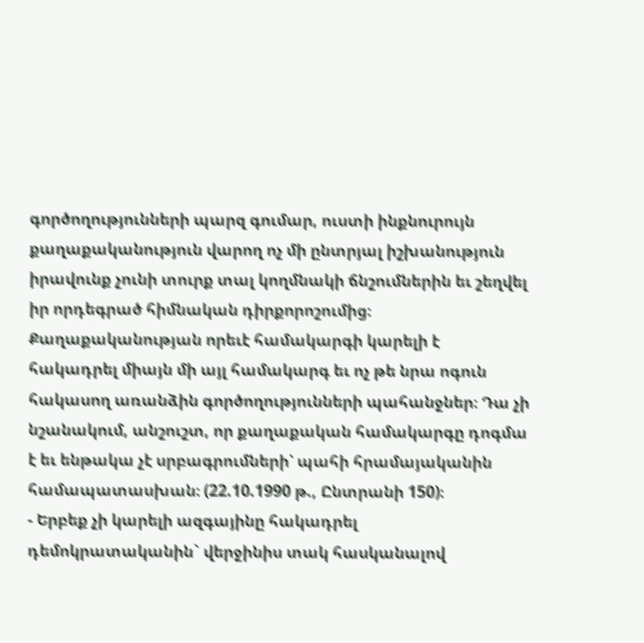գործողությունների պարզ գումար, ուստի ինքնուրույն քաղաքականություն վարող ոչ մի ընտրյալ իշխանություն իրավունք չունի տուրք տալ կողմնակի ճնշումներին եւ շեղվել իր որդեգրած հիմնական դիրքորոշումից։ Քաղաքականության որեւէ համակարգի կարելի է հակադրել միայն մի այլ համակարգ եւ ոչ թե նրա ոգուն հակասող առանձին գործողությունների պահանջներ։ Դա չի նշանակում, անշուշտ, որ քաղաքական համակարգը դոգմա է եւ ենթակա չէ սրբագրումների՝ պահի հրամայականին համապատասխան։ (22.10.1990 թ., Ընտրանի 150)։
- Երբեք չի կարելի ազգայինը հակադրել դեմոկրատականին` վերջինիս տակ հասկանալով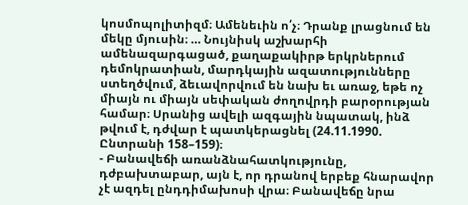կոսմոպոլիտիզմ։ Ամենեւին ո՛չ։ Դրանք լրացնում են մեկը մյուսին։ … Նույնիսկ աշխարհի ամենազարգացած, քաղաքակիրթ երկրներում դեմոկրատիան, մարդկային ազատությունները ստեղծվում, ձեւավորվում են նախ եւ առաջ, եթե ոչ միայն ու միայն սեփական ժողովրդի բարօրության համար։ Սրանից ավելի ազգային նպատակ, ինձ թվում է, դժվար է պատկերացնել (24.11.1990. Ընտրանի 158–159)։
- Բանավեճի առանձնահատկությունը, դժբախտաբար, այն է, որ դրանով երբեք հնարավոր չէ ազդել ընդդիմախոսի վրա։ Բանավեճը նրա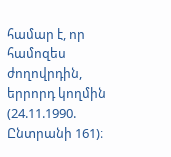համար է, որ համոզես ժողովրդին, երրորդ կողմին (24.11.1990. Ընտրանի 161)։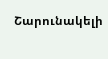Շարունակելի